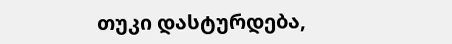თუკი დასტურდება,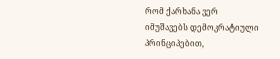რომ ქარხანა ვერ იმუშავებს დემოკრატიული პრინციპებით,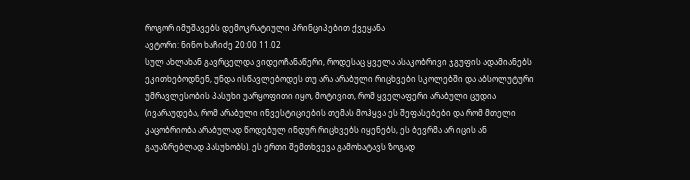როგორ იმუშავებს დემოკრატიული პრინციპებით ქვეყანა
ავტორი: ნინო ხაჩიძე 20:00 11.02
სულ ახლახან გავრცელდა ვიდეოჩანაწერი, როდესაც ყველა ასაკობრივი ჯგუფის ადამიანებს ეკითხებოდნენ, უნდა ისწავლებოდეს თუ არა არაბული რიცხვები სკოლებში და აბსოლუტური უმრავლესობის პასუხი უარყოფითი იყო, მოტივით, რომ ყველაფერი არაბული ცუდია (ივარაუდება, რომ არაბული ინვესტიციების თემას მოჰყვა ეს შეფასებები და რომ მთელი კაცობრიობა არაბულად წოდებულ ინდურ რიცხვებს იყენებს, ეს ბევრმა არ იცის ან გაუაზრებლად პასუხობს). ეს ერთი შემთხვევა გამოხატავს ზოგად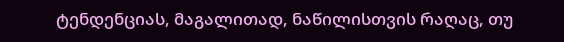ტენდენციას, მაგალითად, ნაწილისთვის რაღაც, თუ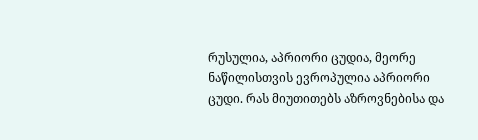რუსულია, აპრიორი ცუდია, მეორე ნაწილისთვის ევროპულია აპრიორი ცუდი. რას მიუთითებს აზროვნებისა და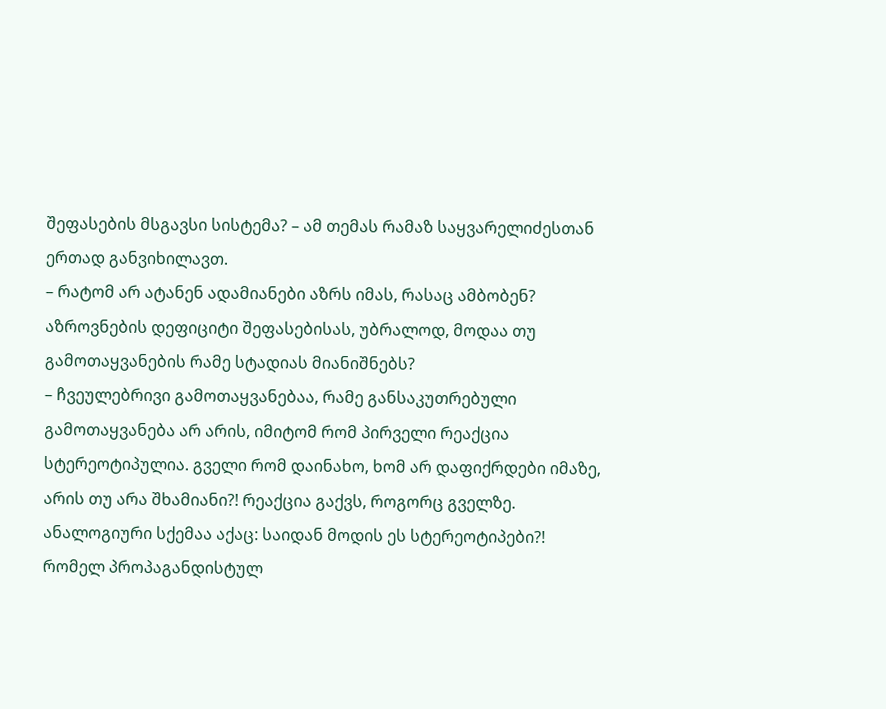შეფასების მსგავსი სისტემა? – ამ თემას რამაზ საყვარელიძესთან ერთად განვიხილავთ.
– რატომ არ ატანენ ადამიანები აზრს იმას, რასაც ამბობენ? აზროვნების დეფიციტი შეფასებისას, უბრალოდ, მოდაა თუ გამოთაყვანების რამე სტადიას მიანიშნებს?
– ჩვეულებრივი გამოთაყვანებაა, რამე განსაკუთრებული გამოთაყვანება არ არის, იმიტომ რომ პირველი რეაქცია სტერეოტიპულია. გველი რომ დაინახო, ხომ არ დაფიქრდები იმაზე, არის თუ არა შხამიანი?! რეაქცია გაქვს, როგორც გველზე. ანალოგიური სქემაა აქაც: საიდან მოდის ეს სტერეოტიპები?! რომელ პროპაგანდისტულ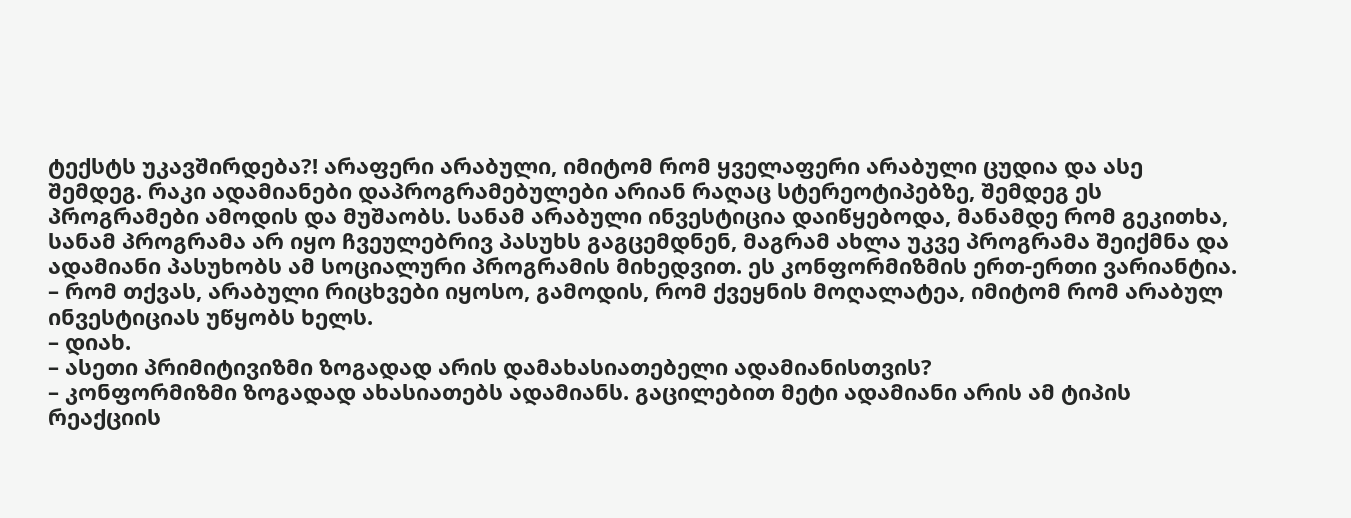ტექსტს უკავშირდება?! არაფერი არაბული, იმიტომ რომ ყველაფერი არაბული ცუდია და ასე შემდეგ. რაკი ადამიანები დაპროგრამებულები არიან რაღაც სტერეოტიპებზე, შემდეგ ეს პროგრამები ამოდის და მუშაობს. სანამ არაბული ინვესტიცია დაიწყებოდა, მანამდე რომ გეკითხა, სანამ პროგრამა არ იყო ჩვეულებრივ პასუხს გაგცემდნენ, მაგრამ ახლა უკვე პროგრამა შეიქმნა და ადამიანი პასუხობს ამ სოციალური პროგრამის მიხედვით. ეს კონფორმიზმის ერთ-ერთი ვარიანტია.
– რომ თქვას, არაბული რიცხვები იყოსო, გამოდის, რომ ქვეყნის მოღალატეა, იმიტომ რომ არაბულ ინვესტიციას უწყობს ხელს.
– დიახ.
– ასეთი პრიმიტივიზმი ზოგადად არის დამახასიათებელი ადამიანისთვის?
– კონფორმიზმი ზოგადად ახასიათებს ადამიანს. გაცილებით მეტი ადამიანი არის ამ ტიპის რეაქციის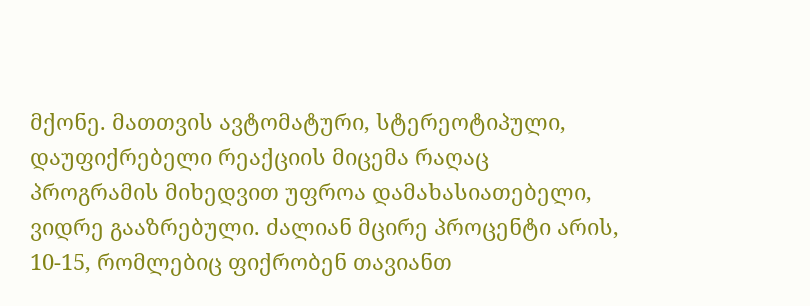მქონე. მათთვის ავტომატური, სტერეოტიპული, დაუფიქრებელი რეაქციის მიცემა რაღაც პროგრამის მიხედვით უფროა დამახასიათებელი, ვიდრე გააზრებული. ძალიან მცირე პროცენტი არის, 10-15, რომლებიც ფიქრობენ თავიანთ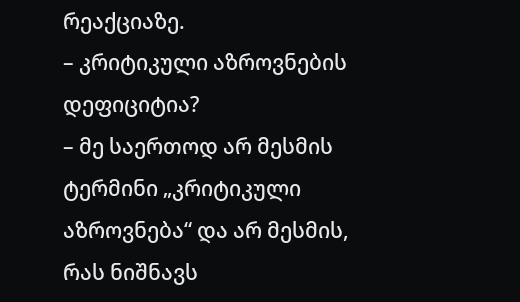რეაქციაზე.
– კრიტიკული აზროვნების დეფიციტია?
– მე საერთოდ არ მესმის ტერმინი „კრიტიკული აზროვნება“ და არ მესმის, რას ნიშნავს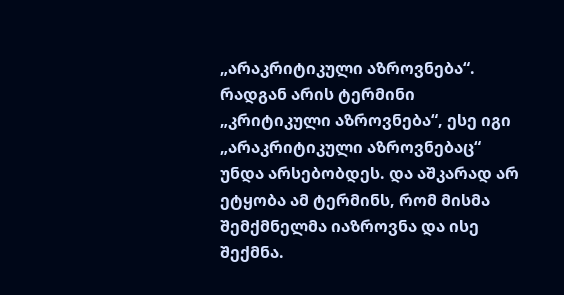„არაკრიტიკული აზროვნება“. რადგან არის ტერმინი „კრიტიკული აზროვნება“, ესე იგი „არაკრიტიკული აზროვნებაც“ უნდა არსებობდეს. და აშკარად არ ეტყობა ამ ტერმინს, რომ მისმა შემქმნელმა იაზროვნა და ისე შექმნა.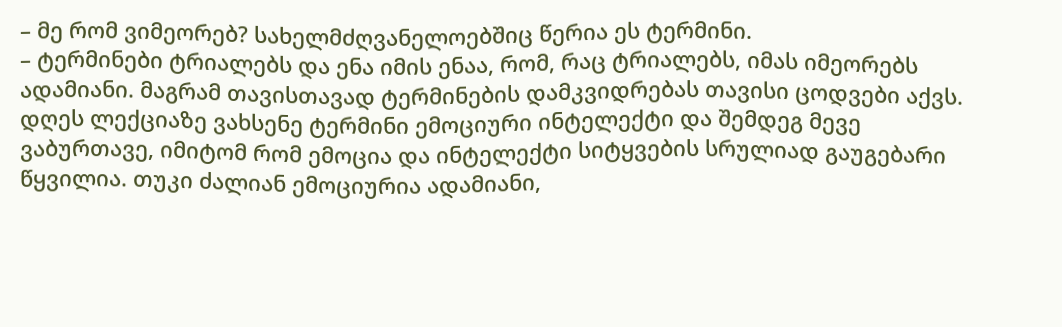– მე რომ ვიმეორებ? სახელმძღვანელოებშიც წერია ეს ტერმინი.
– ტერმინები ტრიალებს და ენა იმის ენაა, რომ, რაც ტრიალებს, იმას იმეორებს ადამიანი. მაგრამ თავისთავად ტერმინების დამკვიდრებას თავისი ცოდვები აქვს. დღეს ლექციაზე ვახსენე ტერმინი ემოციური ინტელექტი და შემდეგ მევე ვაბურთავე, იმიტომ რომ ემოცია და ინტელექტი სიტყვების სრულიად გაუგებარი წყვილია. თუკი ძალიან ემოციურია ადამიანი,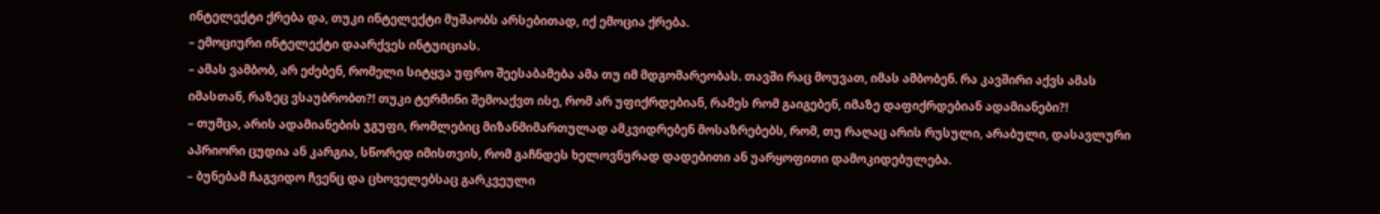ინტელექტი ქრება და, თუკი ინტელექტი მუშაობს არსებითად, იქ ემოცია ქრება.
– ემოციური ინტელექტი დაარქვეს ინტუიციას.
– ამას ვამბობ, არ ეძებენ, რომელი სიტყვა უფრო შეესაბამება ამა თუ იმ მდგომარეობას. თავში რაც მოუვათ, იმას ამბობენ. რა კავშირი აქვს ამას იმასთან, რაზეც ვსაუბრობთ?! თუკი ტერმინი შემოაქვთ ისე, რომ არ უფიქრდებიან, რამეს რომ გაიგებენ, იმაზე დაფიქრდებიან ადამიანები?!
– თუმცა, არის ადამიანების ჯგუფი, რომლებიც მიზანმიმართულად ამკვიდრებენ მოსაზრებებს, რომ, თუ რაღაც არის რუსული, არაბული, დასავლური აპრიორი ცუდია ან კარგია, სწორედ იმისთვის, რომ გაჩნდეს ხელოვნურად დადებითი ან უარყოფითი დამოკიდებულება.
– ბუნებამ ჩაგვიდო ჩვენც და ცხოველებსაც გარკვეული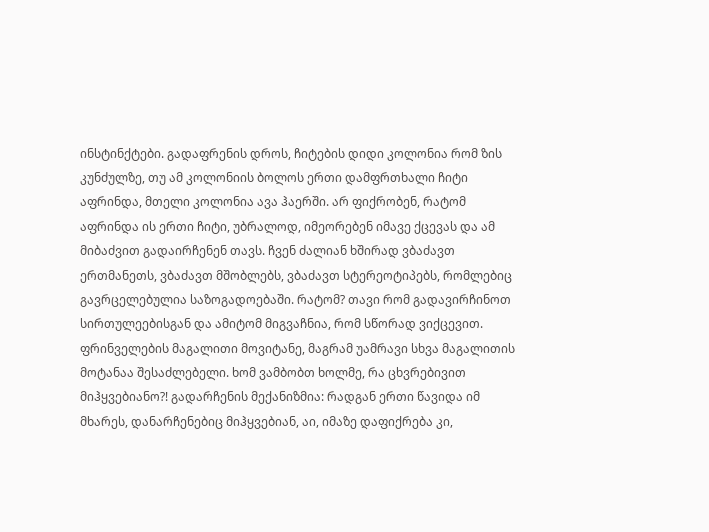ინსტინქტები. გადაფრენის დროს, ჩიტების დიდი კოლონია რომ ზის კუნძულზე, თუ ამ კოლონიის ბოლოს ერთი დამფრთხალი ჩიტი აფრინდა, მთელი კოლონია ავა ჰაერში. არ ფიქრობენ, რატომ აფრინდა ის ერთი ჩიტი, უბრალოდ, იმეორებენ იმავე ქცევას და ამ მიბაძვით გადაირჩენენ თავს. ჩვენ ძალიან ხშირად ვბაძავთ ერთმანეთს, ვბაძავთ მშობლებს, ვბაძავთ სტერეოტიპებს, რომლებიც გავრცელებულია საზოგადოებაში. რატომ? თავი რომ გადავირჩინოთ სირთულეებისგან და ამიტომ მიგვაჩნია, რომ სწორად ვიქცევით. ფრინველების მაგალითი მოვიტანე, მაგრამ უამრავი სხვა მაგალითის მოტანაა შესაძლებელი. ხომ ვამბობთ ხოლმე, რა ცხვრებივით მიჰყვებიანო?! გადარჩენის მექანიზმია: რადგან ერთი წავიდა იმ მხარეს, დანარჩენებიც მიჰყვებიან, აი, იმაზე დაფიქრება კი,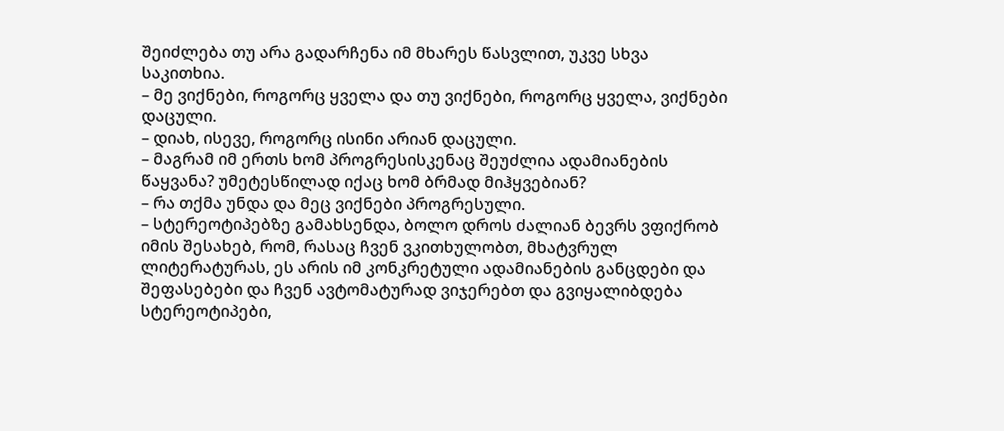შეიძლება თუ არა გადარჩენა იმ მხარეს წასვლით, უკვე სხვა საკითხია.
– მე ვიქნები, როგორც ყველა და თუ ვიქნები, როგორც ყველა, ვიქნები დაცული.
– დიახ, ისევე, როგორც ისინი არიან დაცული.
– მაგრამ იმ ერთს ხომ პროგრესისკენაც შეუძლია ადამიანების წაყვანა? უმეტესწილად იქაც ხომ ბრმად მიჰყვებიან?
– რა თქმა უნდა და მეც ვიქნები პროგრესული.
– სტერეოტიპებზე გამახსენდა, ბოლო დროს ძალიან ბევრს ვფიქრობ იმის შესახებ, რომ, რასაც ჩვენ ვკითხულობთ, მხატვრულ ლიტერატურას, ეს არის იმ კონკრეტული ადამიანების განცდები და შეფასებები და ჩვენ ავტომატურად ვიჯერებთ და გვიყალიბდება სტერეოტიპები,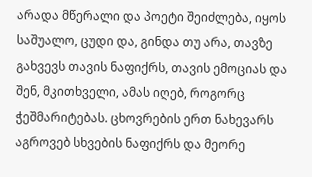არადა მწერალი და პოეტი შეიძლება, იყოს საშუალო, ცუდი და, გინდა თუ არა, თავზე გახვევს თავის ნაფიქრს, თავის ემოციას და შენ, მკითხველი, ამას იღებ, როგორც ჭეშმარიტებას. ცხოვრების ერთ ნახევარს აგროვებ სხვების ნაფიქრს და მეორე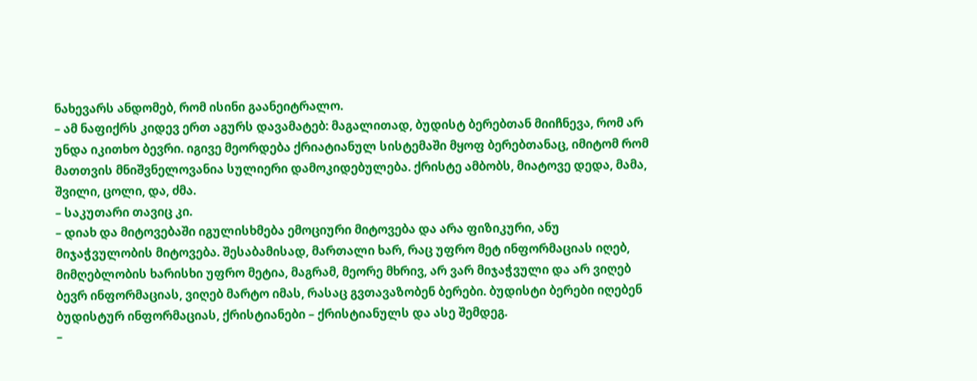ნახევარს ანდომებ, რომ ისინი გაანეიტრალო.
– ამ ნაფიქრს კიდევ ერთ აგურს დავამატებ: მაგალითად, ბუდისტ ბერებთან მიიჩნევა, რომ არ უნდა იკითხო ბევრი. იგივე მეორდება ქრიატიანულ სისტემაში მყოფ ბერებთანაც, იმიტომ რომ მათთვის მნიშვნელოვანია სულიერი დამოკიდებულება. ქრისტე ამბობს, მიატოვე დედა, მამა, შვილი, ცოლი, და, ძმა.
– საკუთარი თავიც კი.
– დიახ და მიტოვებაში იგულისხმება ემოციური მიტოვება და არა ფიზიკური, ანუ მიჯაჭვულობის მიტოვება. შესაბამისად, მართალი ხარ, რაც უფრო მეტ ინფორმაციას იღებ, მიმღებლობის ხარისხი უფრო მეტია, მაგრამ, მეორე მხრივ, არ ვარ მიჯაჭვული და არ ვიღებ ბევრ ინფორმაციას, ვიღებ მარტო იმას, რასაც გვთავაზობენ ბერები. ბუდისტი ბერები იღებენ ბუდისტურ ინფორმაციას, ქრისტიანები – ქრისტიანულს და ასე შემდეგ.
–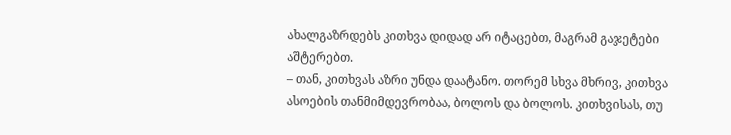ახალგაზრდებს კითხვა დიდად არ იტაცებთ, მაგრამ გაჯეტები აშტერებთ.
– თან, კითხვას აზრი უნდა დაატანო. თორემ სხვა მხრივ, კითხვა ასოების თანმიმდევრობაა, ბოლოს და ბოლოს. კითხვისას, თუ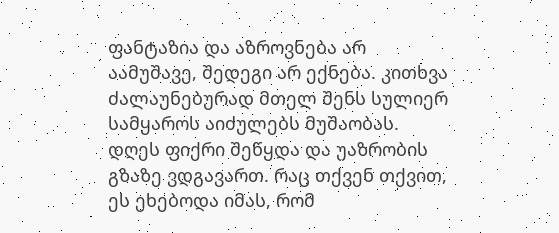ფანტაზია და აზროვნება არ აამუშავე, შედეგი არ ექნება. კითხვა ძალაუნებურად მთელ შენს სულიერ სამყაროს აიძულებს მუშაობას. დღეს ფიქრი შეწყდა და უაზრობის გზაზე ვდგავართ. რაც თქვენ თქვით, ეს ეხებოდა იმას, რომ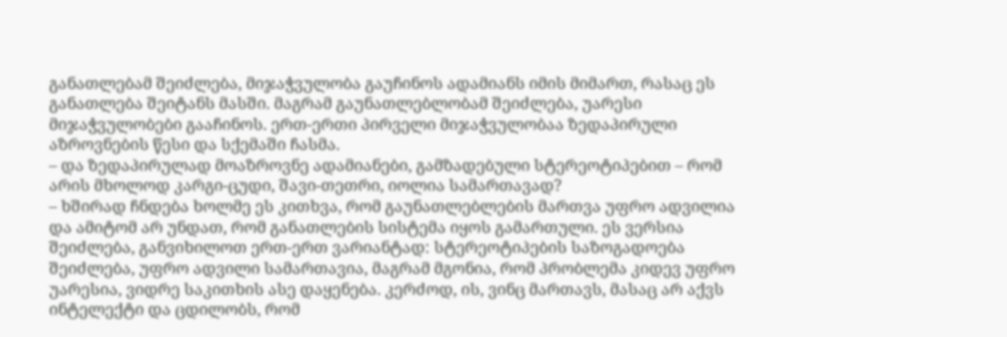განათლებამ შეიძლება, მიჯაჭვულობა გაუჩინოს ადამიანს იმის მიმართ, რასაც ეს განათლება შეიტანს მასში. მაგრამ გაუნათლებლობამ შეიძლება, უარესი მიჯაჭვულობები გააჩინოს. ერთ-ერთი პირველი მიჯაჭვულობაა ზედაპირული აზროვნების წესი და სქემაში ჩასმა.
– და ზედაპირულად მოაზროვნე ადამიანები, გამზადებული სტერეოტიპებით – რომ არის მხოლოდ კარგი-ცუდი, შავი-თეთრი, იოლია სამართავად?
– ხშირად ჩნდება ხოლმე ეს კითხვა, რომ გაუნათლებლების მართვა უფრო ადვილია და ამიტომ არ უნდათ, რომ განათლების სისტემა იყოს გამართული. ეს ვერსია შეიძლება, განვიხილოთ ერთ-ერთ ვარიანტად: სტერეოტიპების საზოგადოება შეიძლება, უფრო ადვილი სამართავია, მაგრამ მგონია, რომ პრობლემა კიდევ უფრო უარესია, ვიდრე საკითხის ასე დაყენება. კერძოდ, ის, ვინც მართავს, მასაც არ აქვს ინტელექტი და ცდილობს, რომ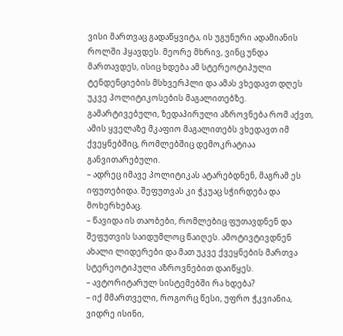ვისი მართვაც გადაწყვიტა, ის უგუნური ადამიანის როლში ჰყავდეს. მეორე მხრივ, ვინც უნდა მართავდეს, ისიც ხდება ამ სტერეოტიპული ტენდენციების მსხვერპლი და ამას ვხედავთ დღეს უკვე პოლიტიკოსების მაგალითებზე. გამარტივებული, ზედაპირული აზროვნება რომ აქვთ, ამის ყველაზე მკაფიო მაგალითებს ვხედავთ იმ ქვეყნებშიც, რომლებშიც დემოკრატიაა განვითარებული.
– ადრეც იმავე პოლიტიკას ატარებდნენ, მაგრამ ეს იფუთებიდა. შეფუთვას კი ჭკუაც სჭირდება და მოხერხებაც.
– წავიდა ის თაობები, რომლებიც ფუთავდნენ და შეფუთვის საიდუმლოც წაიღეს. ამოტივტივდნენ ახალი ლიდერები და მათ უკვე ქვეყნების მართვა სტერეოტიპული აზროვნებით დაიწყეს.
– ავტორიტარულ სისტემებში რა ხდება?
– იქ მმართველი, როგორც წესი, უფრო ჭკვიანია, ვიდრე ისინი,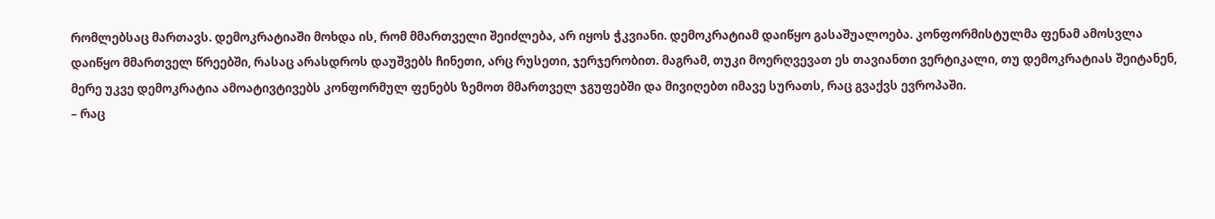რომლებსაც მართავს. დემოკრატიაში მოხდა ის, რომ მმართველი შეიძლება, არ იყოს ჭკვიანი. დემოკრატიამ დაიწყო გასაშუალოება. კონფორმისტულმა ფენამ ამოსვლა დაიწყო მმართველ წრეებში, რასაც არასდროს დაუშვებს ჩინეთი, არც რუსეთი, ჯერჯერობით. მაგრამ, თუკი მოერღვევათ ეს თავიანთი ვერტიკალი, თუ დემოკრატიას შეიტანენ, მერე უკვე დემოკრატია ამოატივტივებს კონფორმულ ფენებს ზემოთ მმართველ ჯგუფებში და მივიღებთ იმავე სურათს, რაც გვაქვს ევროპაში.
– რაც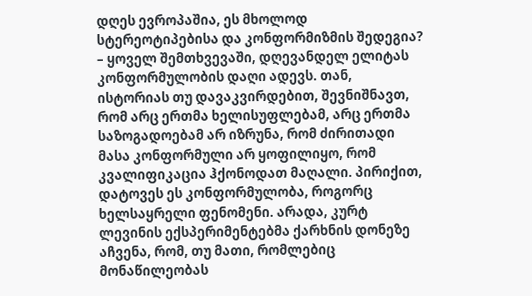დღეს ევროპაშია, ეს მხოლოდ სტერეოტიპებისა და კონფორმიზმის შედეგია?
– ყოველ შემთხვევაში, დღევანდელ ელიტას კონფორმულობის დაღი ადევს. თან, ისტორიას თუ დავაკვირდებით, შევნიშნავთ, რომ არც ერთმა ხელისუფლებამ, არც ერთმა საზოგადოებამ არ იზრუნა, რომ ძირითადი მასა კონფორმული არ ყოფილიყო, რომ კვალიფიკაცია ჰქონოდათ მაღალი. პირიქით, დატოვეს ეს კონფორმულობა, როგორც ხელსაყრელი ფენომენი. არადა, კურტ ლევინის ექსპერიმენტებმა ქარხნის დონეზე აჩვენა, რომ, თუ მათი, რომლებიც მონაწილეობას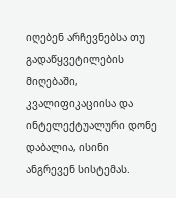იღებენ არჩევნებსა თუ გადაწყვეტილების მიღებაში, კვალიფიკაციისა და ინტელექტუალური დონე დაბალია, ისინი ანგრევენ სისტემას.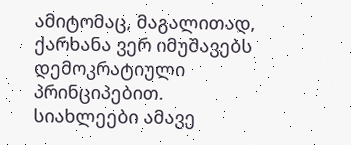ამიტომაც, მაგალითად, ქარხანა ვერ იმუშავებს დემოკრატიული პრინციპებით.
სიახლეები ამავე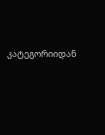კატეგორიიდან